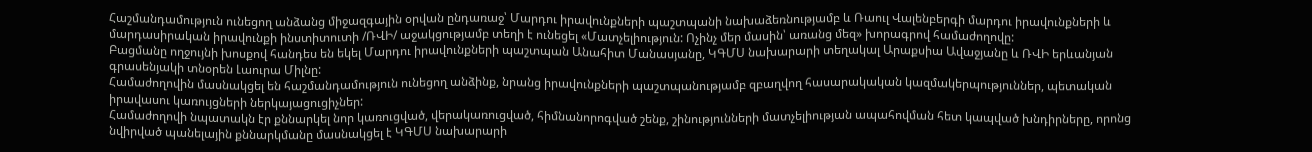Հաշմանդամություն ունեցող անձանց միջազգային օրվան ընդառաջ՝ Մարդու իրավունքների պաշտպանի նախաձեռնությամբ և Ռաուլ Վալենբերգի մարդու իրավունքների և մարդասիրական իրավունքի ինստիտուտի /ՌՎԻ/ աջակցությամբ տեղի է ունեցել «Մատչելիություն: Ոչինչ մեր մասին՝ առանց մեզ» խորագրով համաժողովը:
Բացմանը ողջույնի խոսքով հանդես են եկել Մարդու իրավունքների պաշտպան Անահիտ Մանասյանը, ԿԳՄՍ նախարարի տեղակալ Արաքսիա Ավաջյանը և ՌՎԻ երևանյան գրասենյակի տնօրեն Լաուրա Միլնը:
Համաժողովին մասնակցել են հաշմանդամություն ունեցող անձինք, նրանց իրավունքների պաշտպանությամբ զբաղվող հասարակական կազմակերպություններ, պետական իրավասու կառույցների ներկայացուցիչներ:
Համաժողովի նպատակն էր քննարկել նոր կառուցված, վերակառուցված, հիմնանորոգված շենք, շինությունների մատչելիության ապահովման հետ կապված խնդիրները, որոնց նվիրված պանելային քննարկմանը մասնակցել է ԿԳՄՍ նախարարի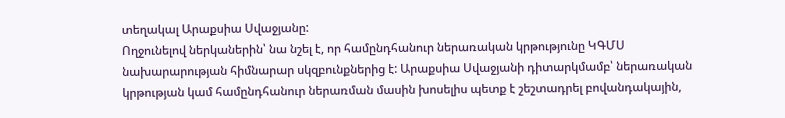տեղակալ Արաքսիա Սվաջյանը:
Ողջունելով ներկաներին՝ նա նշել է, որ համընդհանուր ներառական կրթությունը ԿԳՄՍ նախարարության հիմնարար սկզբունքներից է: Արաքսիա Սվաջյանի դիտարկմամբ՝ ներառական կրթության կամ համընդհանուր ներառման մասին խոսելիս պետք է շեշտադրել բովանդակային,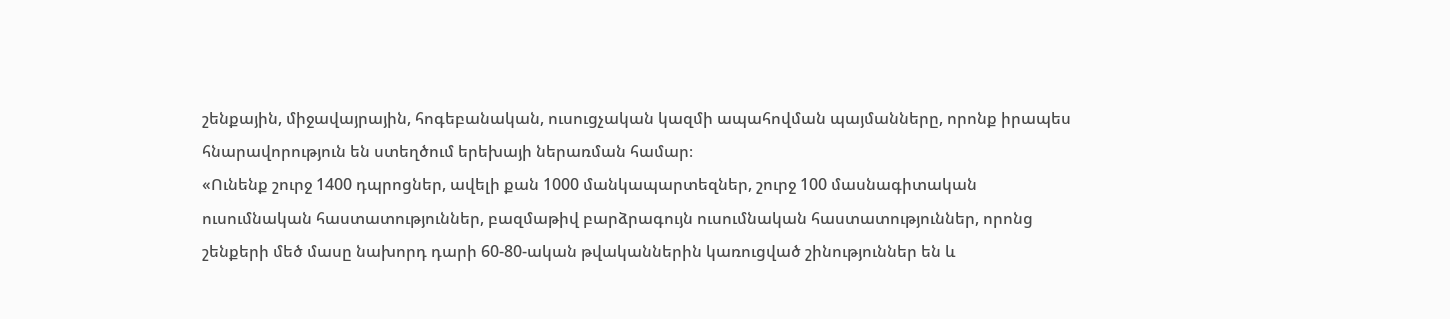շենքային, միջավայրային, հոգեբանական, ուսուցչական կազմի ապահովման պայմանները, որոնք իրապես հնարավորություն են ստեղծում երեխայի ներառման համար։
«Ունենք շուրջ 1400 դպրոցներ, ավելի քան 1000 մանկապարտեզներ, շուրջ 100 մասնագիտական ուսումնական հաստատություններ, բազմաթիվ բարձրագույն ուսումնական հաստատություններ, որոնց շենքերի մեծ մասը նախորդ դարի 60-80-ական թվականներին կառուցված շինություններ են և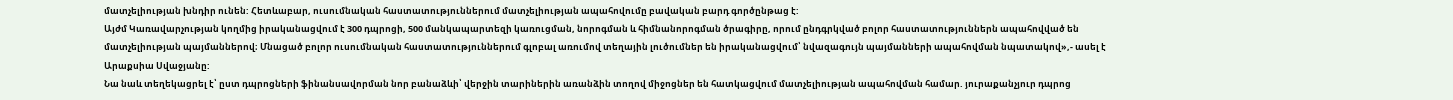մատչելիության խնդիր ունեն: Հետևաբար, ուսումնական հաստատություններում մատչելիության ապահովումը բավական բարդ գործընթաց է:
Այժմ Կառավարչության կողմից իրականացվում է 300 դպրոցի, 500 մանկապարտեզի կառուցման, նորոգման և հիմնանորոգման ծրագիրը, որում ընդգրկված բոլոր հաստատություններն ապահովված են մատչելիության պայմաններով։ Մնացած բոլոր ուսումնական հաստատություններում գլոբալ առումով տեղային լուծումներ են իրականացվում՝ նվազագույն պայմանների ապահովման նպատակով»,- ասել է Արաքսիա Սվաջյանը:
Նա նաև տեղեկացրել է՝ ըստ դպրոցների ֆինանսավորման նոր բանաձևի՝ վերջին տարիներին առանձին տողով միջոցներ են հատկացվում մատչելիության ապահովման համար. յուրաքանչյուր դպրոց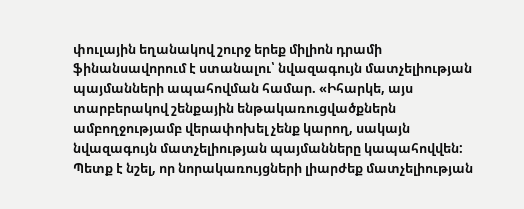փուլային եղանակով շուրջ երեք միլիոն դրամի ֆինանսավորում է ստանալու՝ նվազագույն մատչելիության պայմանների ապահովման համար. «Իհարկե, այս տարբերակով շենքային ենթակառուցվածքներն ամբողջությամբ վերափոխել չենք կարող, սակայն նվազագույն մատչելիության պայմանները կապահովվեն: Պետք է նշել, որ նորակառույցների լիարժեք մատչելիության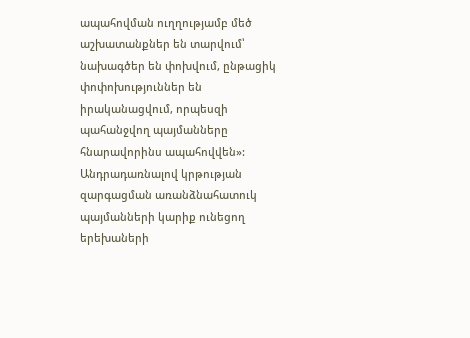ապահովման ուղղությամբ մեծ աշխատանքներ են տարվում՝ նախագծեր են փոխվում, ընթացիկ փոփոխություններ են իրականացվում, որպեսզի պահանջվող պայմանները հնարավորինս ապահովվեն»:
Անդրադառնալով կրթության զարգացման առանձնահատուկ պայմանների կարիք ունեցող երեխաների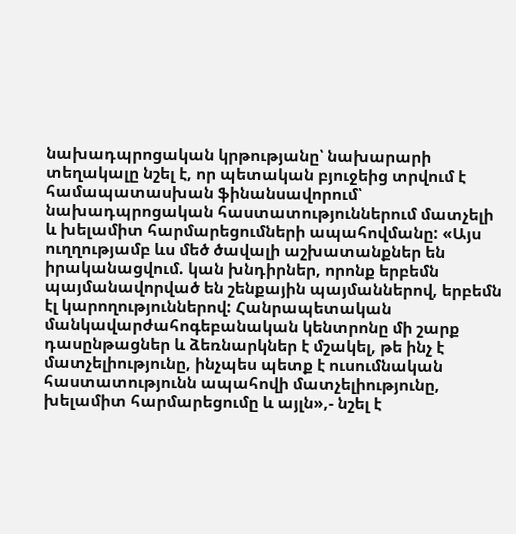նախադպրոցական կրթությանը՝ նախարարի տեղակալը նշել է, որ պետական բյուջեից տրվում է համապատասխան ֆինանսավորում՝ նախադպրոցական հաստատություններում մատչելի և խելամիտ հարմարեցումների ապահովմանը: «Այս ուղղությամբ ևս մեծ ծավալի աշխատանքներ են իրականացվում. կան խնդիրներ, որոնք երբեմն պայմանավորված են շենքային պայմաններով, երբեմն էլ կարողություններով: Հանրապետական մանկավարժահոգեբանական կենտրոնը մի շարք դասընթացներ և ձեռնարկներ է մշակել, թե ինչ է մատչելիությունը, ինչպես պետք է ուսումնական հաստատությունն ապահովի մատչելիությունը, խելամիտ հարմարեցումը և այլն»,- նշել է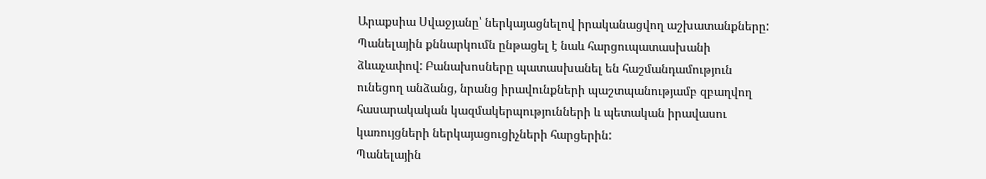Արաքսիա Սվաջյանը՝ ներկայացնելով իրականացվող աշխատանքները:
Պանելային քննարկումն ընթացել է նաև հարցուպատասխանի ձևաչափով: Բանախոսները պատասխանել են հաշմանդամություն ունեցող անձանց, նրանց իրավունքների պաշտպանությամբ զբաղվող հասարակական կազմակերպությունների և պետական իրավասու կառույցների ներկայացուցիչների հարցերին:
Պանելային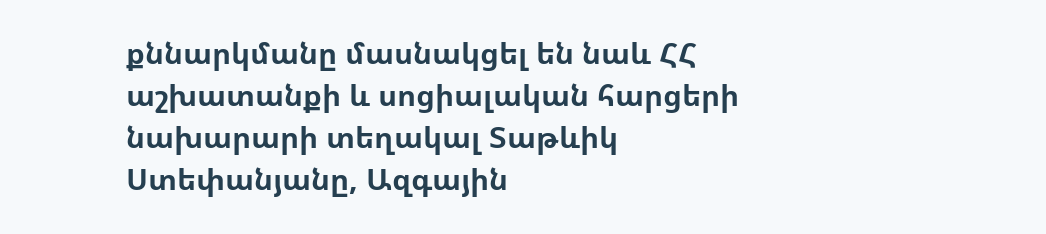քննարկմանը մասնակցել են նաև ՀՀ աշխատանքի և սոցիալական հարցերի նախարարի տեղակալ Տաթևիկ Ստեփանյանը, Ազգային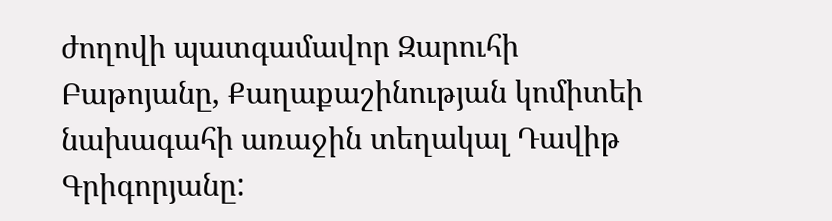ժողովի պատգամավոր Զարուհի Բաթոյանը, Քաղաքաշինության կոմիտեի նախագահի առաջին տեղակալ Դավիթ Գրիգորյանը: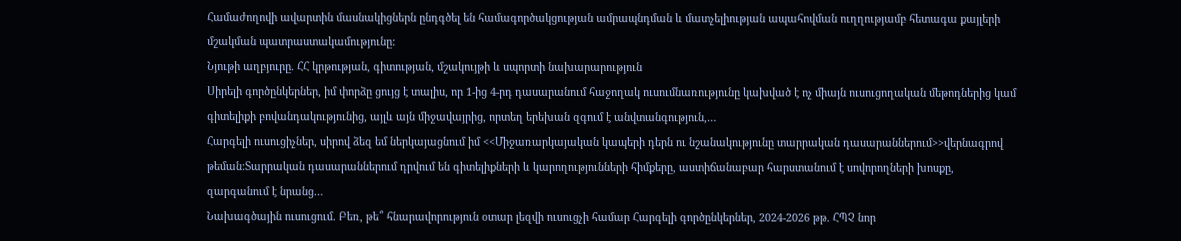Համաժողովի ավարտին մասնակիցներն ընդգծել են համագործակցության ամրապնդման և մատչելիության ապահովման ուղղությամբ հետագա քայլերի մշակման պատրաստակամությունը:
Նյութի աղբյուրը. ՀՀ կրթության, գիտության, մշակույթի և սպորտի նախարարություն
Սիրելի գործընկերներ, իմ փորձը ցույց է տալիս, որ 1-ից 4-րդ դասարանում հաջողակ ուսումնառությունը կախված է ոչ միայն ուսուցողական մեթոդներից կամ գիտելիքի բովանդակությունից, այլև այն միջավայրից, որտեղ երեխան զգում է անվտանգություն,…
Հարգելի ուսուցիչներ, սիրով ձեզ եմ ներկայացնում իմ <<Միջառարկայական կապերի դերն ու նշանակությունը տարրական դասարաններում>>վերնագրով թեման:Տարրական դասարաններում դրվում են գիտելիքների և կարողությունների հիմքերը, աստիճանաբար հարստանում է սովորողների խոսքը, զարգանում է նրանց…
Նախագծային ուսուցում. Բեռ, թե՞ հնարավորություն օտար լեզվի ուսուցչի համար Հարգելի գործընկերներ, 2024-2026 թթ. ՀՊՉ նոր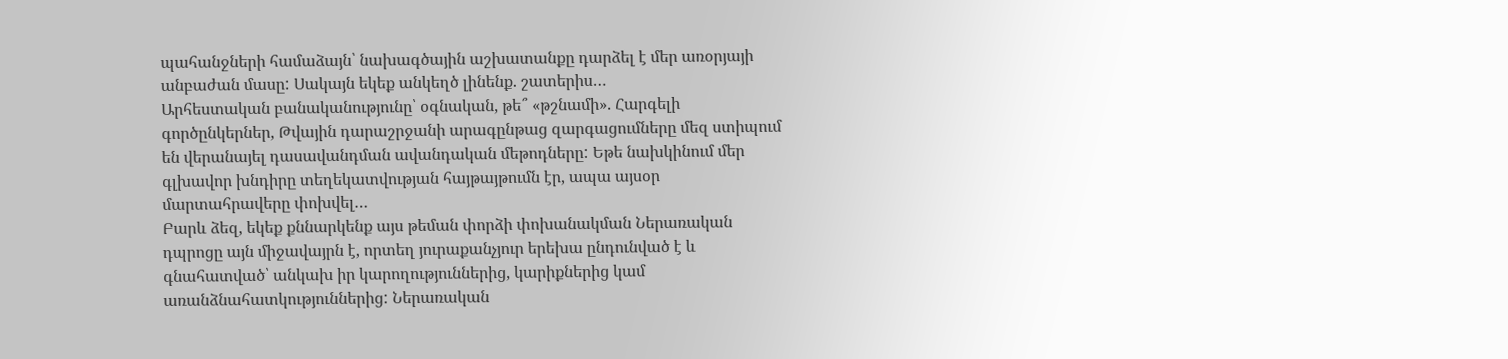պահանջների համաձայն՝ նախագծային աշխատանքը դարձել է մեր առօրյայի անբաժան մասը: Սակայն եկեք անկեղծ լինենք. շատերիս…
Արհեստական բանականությունը՝ օգնական, թե՞ «թշնամի». Հարգելի գործընկերներ, Թվային դարաշրջանի արագընթաց զարգացումները մեզ ստիպում են վերանայել դասավանդման ավանդական մեթոդները: Եթե նախկինում մեր գլխավոր խնդիրը տեղեկատվության հայթայթումն էր, ապա այսօր մարտահրավերը փոխվել…
Բարև ձեզ, եկեք քննարկենք այս թեման փորձի փոխանակման Ներառական դպրոցը այն միջավայրն է, որտեղ յուրաքանչյուր երեխա ընդունված է և գնահատված՝ անկախ իր կարողություններից, կարիքներից կամ առանձնահատկություններից: Ներառական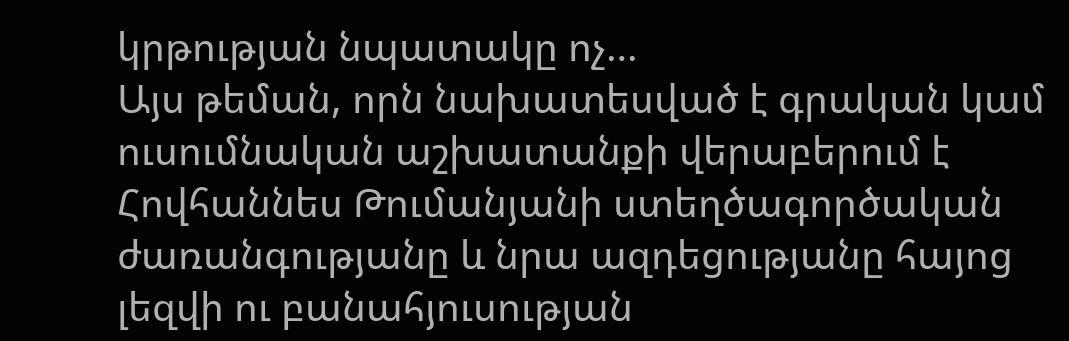կրթության նպատակը ոչ…
Այս թեման, որն նախատեսված է գրական կամ ուսումնական աշխատանքի վերաբերում է Հովհաննես Թումանյանի ստեղծագործական ժառանգությանը և նրա ազդեցությանը հայոց լեզվի ու բանահյուսության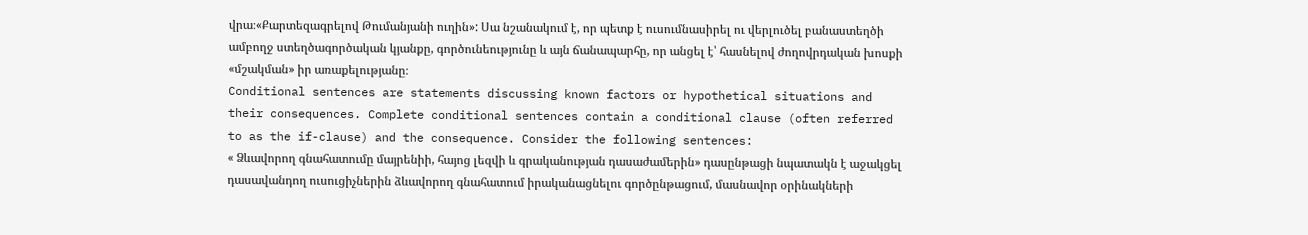վրա։«Քարտեզագրելով Թումանյանի ուղին»: Սա նշանակում է, որ պետք է ուսումնասիրել ու վերլուծել բանաստեղծի ամբողջ ստեղծագործական կյանքը, գործունեությունը և այն ճանապարհը, որ անցել է՝ հասնելով ժողովրդական խոսքի «մշակման» իր առաքելությանը։
Conditional sentences are statements discussing known factors or hypothetical situations and their consequences. Complete conditional sentences contain a conditional clause (often referred to as the if-clause) and the consequence. Consider the following sentences:
« Ձևավորող գնահատումը մայրենիի, հայոց լեզվի և գրականության դասաժամերին» դասընթացի նպատակն է աջակցել դասավանդող ուսուցիչներին ձևավորող գնահատում իրականացնելու գործընթացում, մասնավոր օրինակների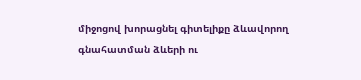միջոցով խորացնել գիտելիքը ձևավորող գնահատման ձևերի ու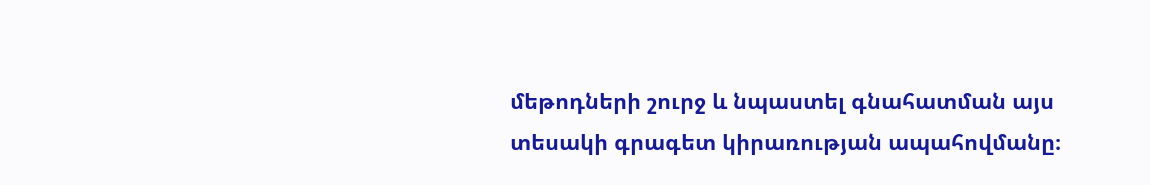մեթոդների շուրջ և նպաստել գնահատման այս տեսակի գրագետ կիրառության ապահովմանը։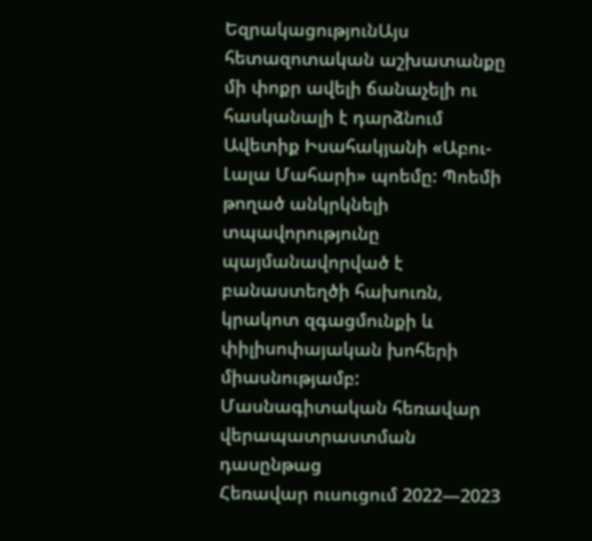ԵզրակացությունԱյս հետազոտական աշխատանքը մի փոքր ավելի ճանաչելի ու հասկանալի է դարձնում Ավետիք Իսահակյանի «Աբու-Լալա Մահարի» պոեմը: Պոեմի թողած անկրկնելի տպավորությունը պայմանավորված է բանաստեղծի հախուռն, կրակոտ զգացմունքի և փիլիսոփայական խոհերի միասնությամբ:
Մասնագիտական հեռավար վերապատրաստման դասընթաց
Հեռավար ուսուցում 2022—2023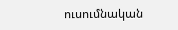ուսումնական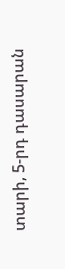տարի, 5-րդ դասարան